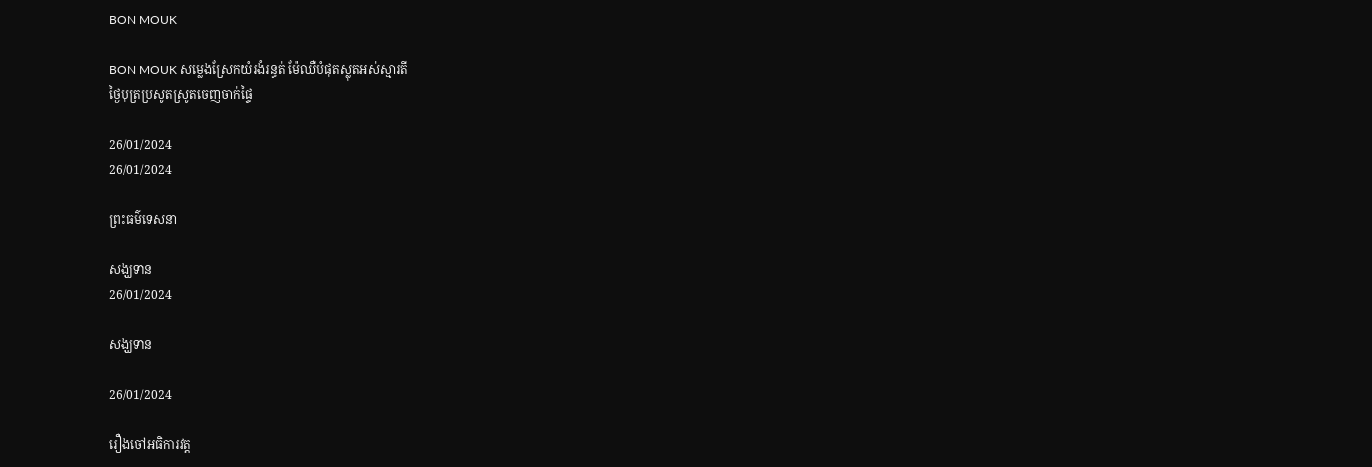BON MOUK

BON MOUK សម្លេងស្រែកយំរងំរន្ធត់ ម៉ែឈឺបំផុតស្លុតអស់ស្មារតី
ថ្ងៃបុត្រប្រសូតស្រូតចេញចាក់ផ្ទៃ

26/01/2024
26/01/2024

ព្រះធម៌ទេសនា

សង្ឃទាន
26/01/2024

សង្ឃទាន

26/01/2024

រឿងចៅអធិការវត្ត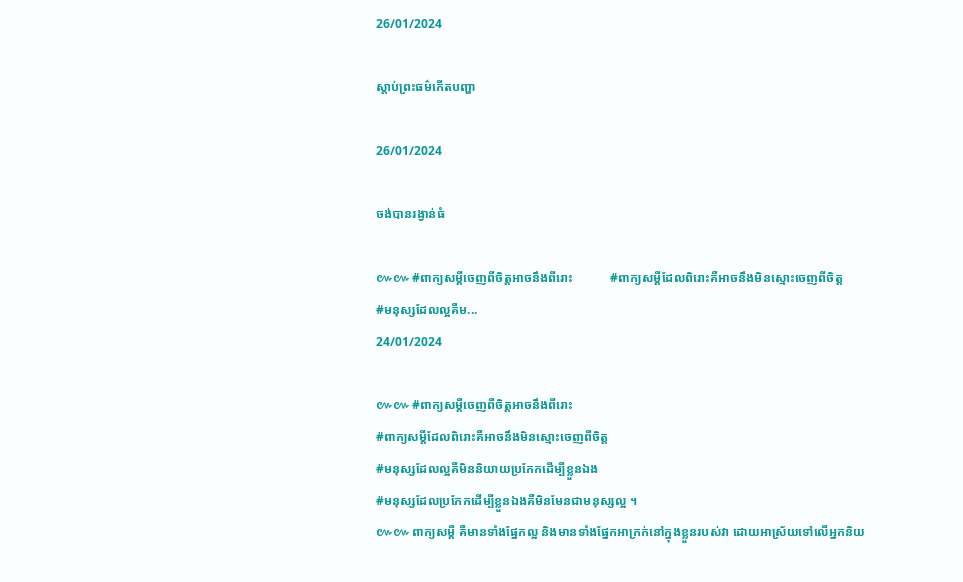26/01/2024

ស្តាប់ព្រះធម៌កើតបញ្ហា

26/01/2024

ចង់បានរង្វាន់ធំ

៚៚ #ពាក្យសម្តីចេញពីចិត្តអាចនឹងពីរោះ            #ពាក្យសម្តីដែលពិរោះគឺអាចនឹងមិនស្មោះចេញពីចិត្ត            #មនុស្សដែលល្អគឺម...
24/01/2024

៚៚ #ពាក្យសម្តីចេញពីចិត្តអាចនឹងពីរោះ
#ពាក្យសម្តីដែលពិរោះគឺអាចនឹងមិនស្មោះចេញពីចិត្ត
#មនុស្សដែលល្អគឺមិននិយាយប្រកែកដើម្បីខ្លួនឯង
#មនុស្សដែលប្រកែកដើម្បីខ្លួនឯងគឺមិនមែនជាមនុស្សល្អ ។
៚៚ ពាក្យសម្តី គឺមានទាំងផ្នែកល្អ និងមានទាំងផ្នែកអាក្រក់នៅក្នុងខ្លួនរបស់វា ដោយអាស្រ័យទៅលើអ្នកនិយ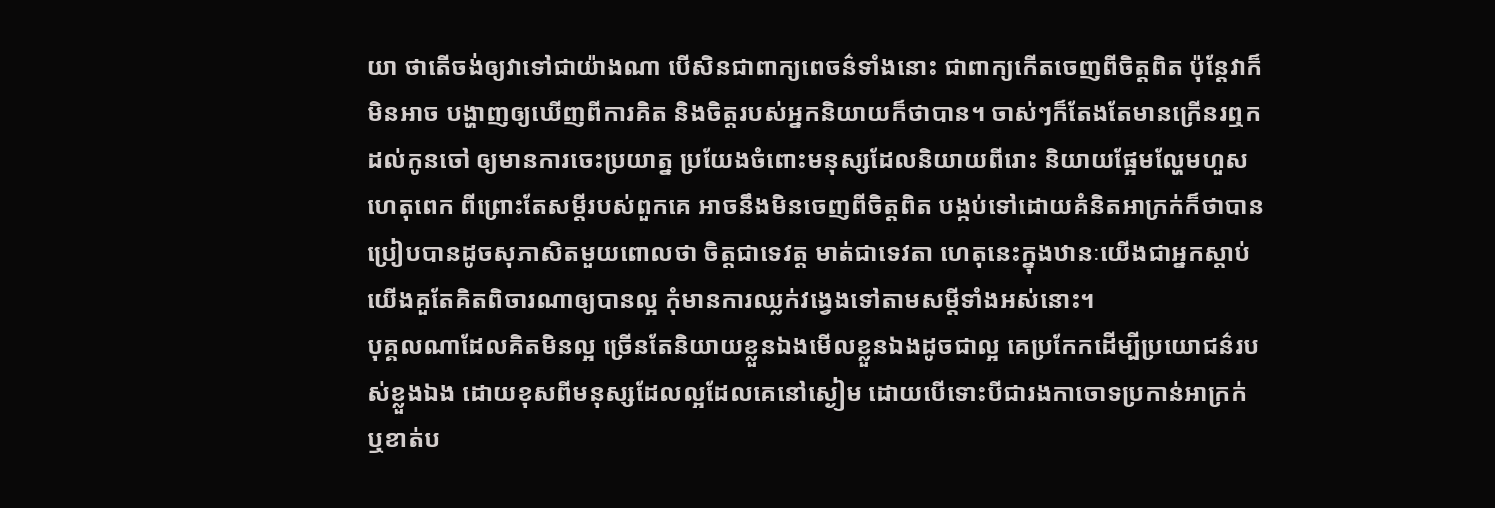យា ថាតើចង់ឲ្យវាទៅជាយ៉ាងណា បើសិនជាពាក្យពេចន៌ទាំងនោះ ជាពាក្យកើតចេញពីចិត្តពិត ប៉ុន្តែវាក៏មិនអាច បង្ហាញឲ្យឃើញពីការគិត និងចិត្តរបស់អ្នកនិយាយក៏ថាបាន។ ចាស់ៗក៏តែងតែមានក្រើនរឮកដល់កូនចៅ ឲ្យមានការចេះប្រយាត្ន ប្រយែងចំពោះមនុស្សដែលនិយាយពីរោះ និយាយផ្អែមល្ហែមហួសហេតុពេក ពីព្រោះតែសម្តីរបស់ពួកគេ អាចនឹងមិនចេញពីចិត្តពិត បង្កប់ទៅដោយគំនិតអាក្រក់ក៏ថាបាន ប្រៀបបានដូចសុភាសិតមួយពោលថា ចិត្តជាទេវត្ត មាត់ជាទេវតា ហេតុនេះក្នុងឋានៈយើងជាអ្នកស្តាប់ យើងគួតែគិតពិចារណាឲ្យបានល្អ កុំមានការឈ្លក់វង្វេងទៅតាមសម្តីទាំងអស់នោះ។
បុគ្គលណាដែលគិតមិនល្អ ច្រើនតែនិយាយខ្លួនឯងមើលខ្លួនឯងដូចជាល្អ គេប្រកែកដើម្បីប្រយោជន៌របស់ខ្លួងឯង ដោយខុសពីមនុស្សដែលល្អដែលគេនៅស្ងៀម ដោយបើទោះបីជារងកាចោទប្រកាន់អាក្រក់ ឬខាត់ប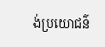ង់ប្រយោជន៌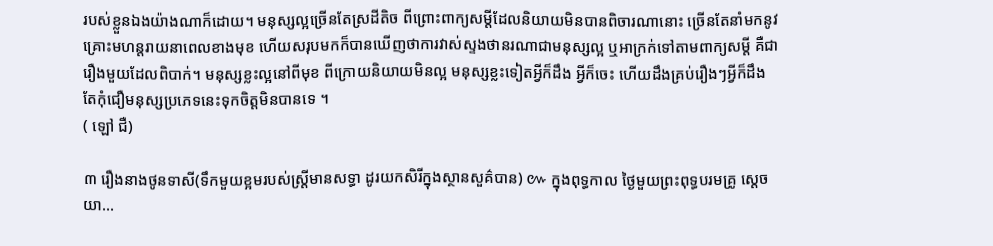របស់ខ្លួនឯងយ៉ាងណាក៏ដោយ។ មនុស្សល្អច្រើនតែស្រដីតិច ពីព្រោះពាក្យសម្តីដែលនិយាយមិនបានពិចារណានោះ ច្រើនតែនាំមកនូវគ្រោះមហន្តរាយនាពេលខាងមុខ ហើយសរុបមកក៏បានឃើញថាការវាស់ស្ទងថានរណាជាមនុស្សល្អ ឬអាក្រក់ទៅតាមពាក្យសម្តី គឺជារឿងមួយដែលពិបាក់។ មនុស្សខ្លះល្អនៅពីមុខ ពីក្រោយនិយាយមិនល្អ មនុស្សខ្លះទៀតអ្វីក៏ដឹង អ្វីក៏ចេះ ហើយដឹងគ្រប់រឿងៗអ្វីក៏ដឹង តែកុំជឿមនុស្សប្រភេទនេះទុកចិត្តមិនបានទេ ។
( ឡៅ ជឺ)

៣ រឿងនាងថូនទាសី(ទឹកមួយខ្អមរបស់ស្រី្តមានសទ្ធា ដូរយកសិរីក្នុងស្ថានសួគ៌បាន) ៚ ក្នុងពុទ្ធកាល ថ្ងៃមួយព្រះពុទ្ធបរមគ្រូ ស្តេចយា...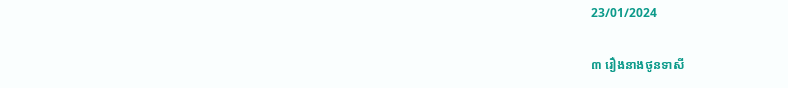23/01/2024

៣ រឿងនាងថូនទាសី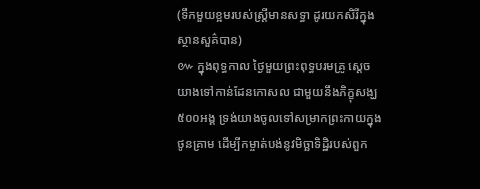(ទឹកមួយខ្អមរបស់ស្រី្តមានសទ្ធា ដូរយកសិរីក្នុងស្ថានសួគ៌បាន)
៚ ក្នុងពុទ្ធកាល ថ្ងៃមួយព្រះពុទ្ធបរមគ្រូ ស្តេចយាងទៅកាន់ដែនកោសល ជាមួយនឹងភិក្ខុសង្ឃ ៥០០អង្គ ទ្រង់យាងចូលទៅសម្រាកព្រះកាយក្នុងថូនគ្រាម ដើម្បីកម្ចាត់បង់នូវមិច្ឆាទិដ្ឋិរបស់ពួក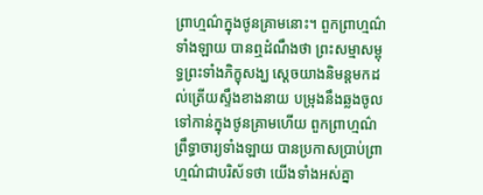ព្រាហ្មណ៌ក្នុងថូនគ្រាមនោះ។ ពួកព្រាហ្មណ៌ទាំងឡាយ បានឮដំណឹងថា ព្រះសម្មាសម្ពុទ្ធព្រះទាំងភិក្ខុសង្ឃ ស្តេចយាងនិមន្តមកដល់ត្រើយស្ទឹងខាងនាយ បម្រុងនឹងឆ្លងចូលទៅកាន់ក្នុងថូនគ្រាមហើយ ពួកព្រាហ្មណ៌ព្រឹទ្ធាចារ្យទាំងឡាយ បានប្រកាសប្រាប់ព្រាហ្មណ៌ជាបរិស័ទថា យើងទាំងអស់គ្នា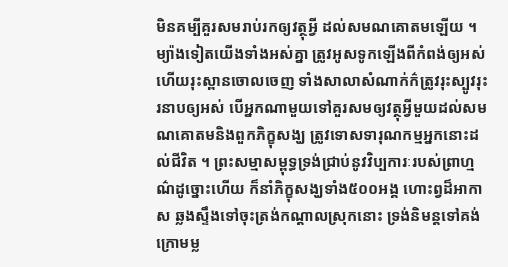មិនគម្បីគួរសមរាប់រកឲ្យវត្ថុអ្វី ដល់សមណគោតមឡើយ ។ ម្យ៉ាងទៀតយើងទាំងអស់គ្នា ត្រូវអូសទូកឡើងពីកំពង់ឲ្យអស់ ហើយរុះស្ពានចោលចេញ ទាំងសាលាសំណាក់ក៌ត្រូវរុះស្បូវរុះរនាបឲ្យអស់ បើអ្នកណាមួយទៅគួរសមឲ្យវត្ថុអ្វីមួយដល់សមណគោតមនិងពួកភិក្ខុសង្ឃ ត្រូវទោសទារុណកម្មអ្នកនោះដល់ជីវិត ។ ព្រះសម្មាសម្ពុទ្ធទ្រង់ជ្រាប់នូវវិប្បការៈរបស់ព្រាហ្មណ៌ដូច្នោះហើយ ក៏នាំភិក្ខុសង្ឃទាំង៥០០អង្គ ហោះព្វដ៏អាកាស ឆ្លងស្ទឹងទៅចុះត្រង់កណ្តាលស្រុកនោះ ទ្រង់និមន្តទៅគង់ក្រោមម្ល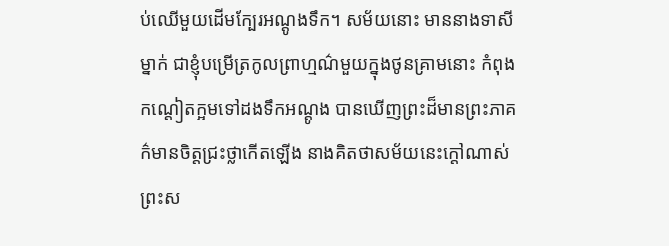ប់ឈើមួយដើមក្បែរអណ្តូងទឹក។ សម័យនោះ មាននាងទាសីម្នាក់ ជាខ្ញុំបម្រើត្រកូលព្រាហ្មណ៌មួយក្នុងថូនគ្រាមនោះ កំពុងកណ្តៀតក្អមទៅដងទឹកអណ្តូង បានឃើញព្រះដ៏មានព្រះភាគ ក៌មានចិត្តជ្រះថ្លាកើតឡើង នាងគិតថាសម័យនេះក្តៅណាស់ ព្រះស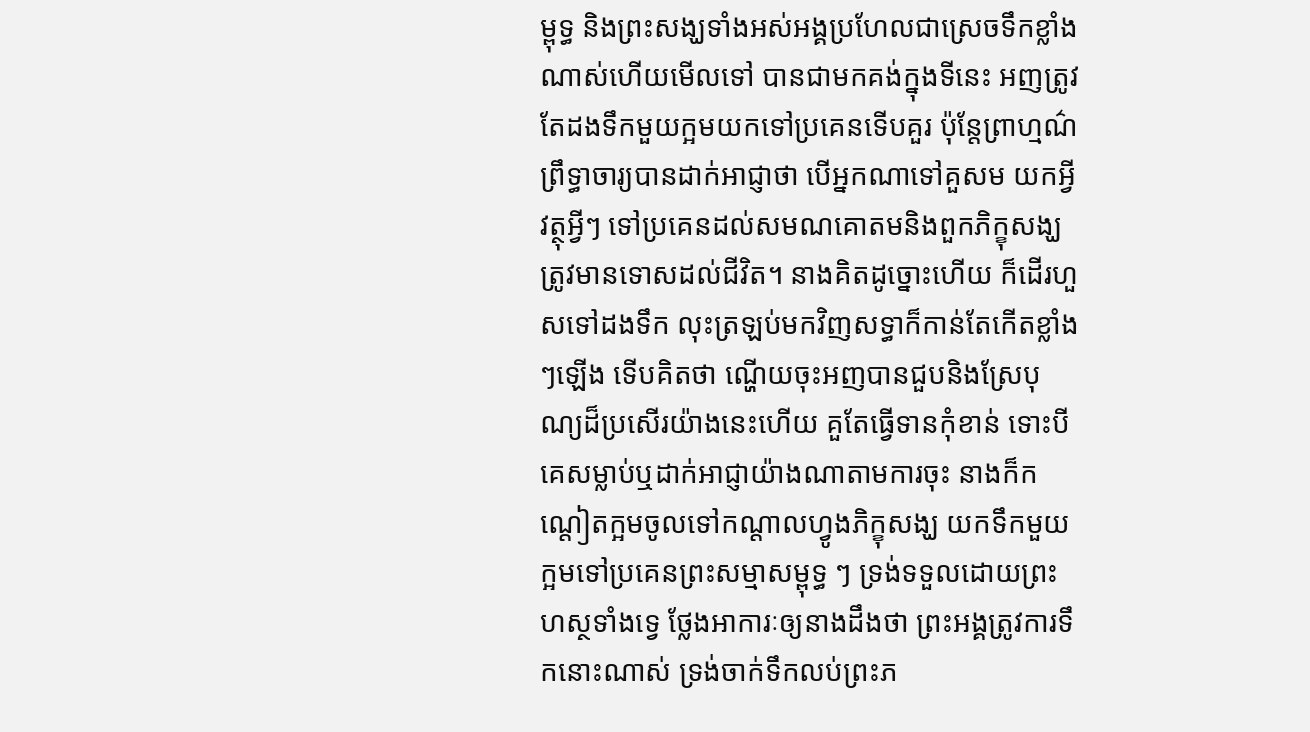ម្ពុទ្ធ និងព្រះសង្ឃទាំងអស់អង្គប្រហែលជាស្រេចទឹកខ្លាំងណាស់ហើយមើលទៅ បានជាមកគង់ក្នុងទីនេះ អញត្រូវតែដងទឹកមួយក្អមយកទៅប្រគេនទើបគួរ ប៉ុន្តែព្រាហ្មណ៌ព្រឹទ្ធាចារ្យបានដាក់អាជ្ញាថា បើអ្នកណាទៅគួសម យកអ្វីវត្ថុអ្វីៗ ទៅប្រគេនដល់សមណគោតមនិងពួកភិក្ខុសង្ឃ ត្រូវមានទោសដល់ជីវិត។ នាងគិតដូច្នោះហើយ ក៏ដើរហួសទៅដងទឹក លុះត្រឡប់មកវិញសទ្ធាក៏កាន់តែកើតខ្លាំងៗឡើង ទើបគិតថា ណ្ហើយចុះអញបានជួបនិងស្រែបុណ្យដ៏ប្រសើរយ៉ាងនេះហើយ គួតែធ្វើទានកុំខាន់ ទោះបីគេសម្លាប់ឬដាក់អាជ្ញាយ៉ាងណាតាមការចុះ នាងក៏កណ្តៀតក្អមចូលទៅកណ្តាលហ្វូងភិក្ខុសង្ឃ យកទឹកមួយក្អមទៅប្រគេនព្រះសម្មាសម្ពុទ្ធ ៗ ទ្រង់ទទួលដោយព្រះហស្ថទាំងទ្វេ ថ្លែងអាការៈឲ្យនាងដឹងថា ព្រះអង្គត្រូវការទឹកនោះណាស់ ទ្រង់ចាក់ទឹកលប់ព្រះភ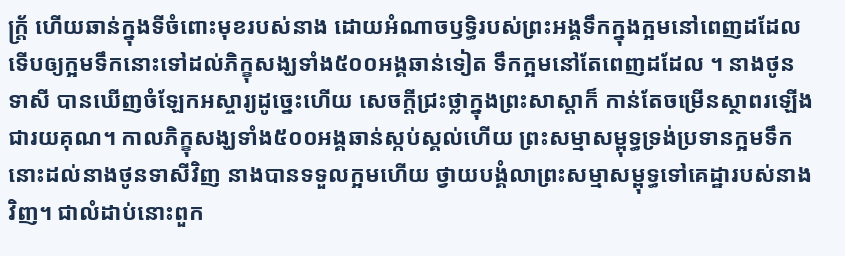ក្ត្រ័ ហើយឆាន់ក្នុងទីចំពោះមុខរបស់នាង ដោយអំណាចឫទ្ធិរបស់ព្រះអង្គទឹកក្នុងក្អមនៅពេញដដែល ទើបឲ្យក្អមទឹកនោះទៅដល់ភិក្ខុសង្ឃទាំង៥០០អង្គឆាន់ទៀត ទឹកក្អមនៅតែពេញដដែល ។ នាងថូនទាសី បានឃើញចំឡែកអស្ចារ្យដូច្នេះហើយ សេចក្តីជ្រះថ្លាក្នុងព្រះសាស្តាក៏ កាន់តែចម្រើនស្ថាពរឡើងជារយគុណ។ កាលភិក្ខុសង្ឃទាំង៥០០អង្គឆាន់ស្កប់ស្គល់ហើយ ព្រះសម្មាសម្ពុទ្ធទ្រង់ប្រទានក្អមទឹកនោះដល់នាងថូនទាសីវិញ នាងបានទទួលក្អមហើយ ថ្វាយបង្គំលាព្រះសម្មាសម្ពុទ្ធទៅគេដ្ឋារបស់នាងវិញ។ ជាលំដាប់នោះពួក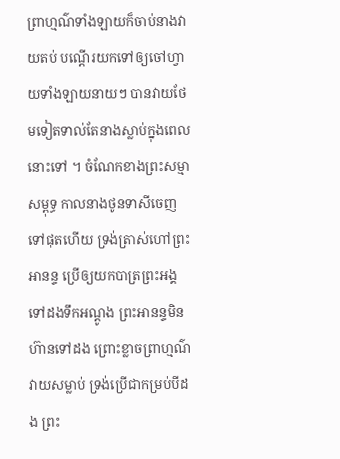ព្រាហ្មណ៌ទាំងឡាយក៏ចាប់នាងវាយតប់ បណ្តើរយកទៅឲ្យចៅហ្វាយទាំងឡាយនាយៗ បានវាយថែមទៀតទាល់តែនាងស្លាប់ក្នុងពេលនោះទៅ ។ ចំណែកខាងព្រះសម្មាសម្ពុទ្ធ កាលនាងថូនទាសីចេញទៅផុតហើយ ទ្រង់ត្រាស់ហៅព្រះអានន្ទ ប្រើឲ្យយកបាត្រព្រះអង្គទៅដងទឹកអណ្តូង ព្រះអានន្ទមិនហ៊ានទៅដង ព្រោះខ្លាចព្រាហ្មណ៌វាយសម្លាប់ ទ្រង់ប្រើជាកម្រប់បីដង ព្រះ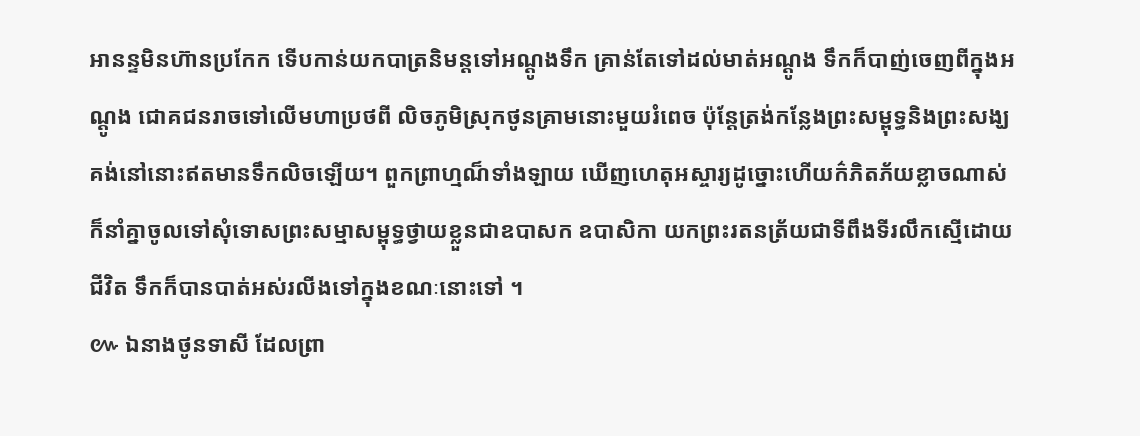អានន្ទមិនហ៊ានប្រកែក ទើបកាន់យកបាត្រនិមន្តទៅអណ្តូងទឹក គ្រាន់តែទៅដល់មាត់អណ្តូង ទឹកក៏បាញ់ចេញពីក្នុងអណ្តូង ជោគជនរាចទៅលើមហាប្រថពី លិចភូមិស្រុកថូនគ្រាមនោះមួយរំពេច ប៉ុន្តែត្រង់កន្លែងព្រះសម្ពុទ្ធនិងព្រះសង្ឃគង់នៅនោះឥតមានទឹកលិចឡើយ។ ពួកព្រាហ្មណ៏ទាំងឡាយ ឃើញហេតុអស្ចារ្យដូច្នោះហើយក៌ភិតភ័យខ្លាចណាស់ ក៏នាំគ្នាចូលទៅសុំទោសព្រះសម្មាសម្ពុទ្ធថ្វាយខ្លួនជាឧបាសក ឧបាសិកា យកព្រះរតនត្រ័យជាទីពឹងទីរលឹកស្មើដោយជីវិត ទឹកក៏បានបាត់អស់រលីងទៅក្នុងខណៈនោះទៅ ។
៚ ឯនាងថូនទាសី ដែលព្រា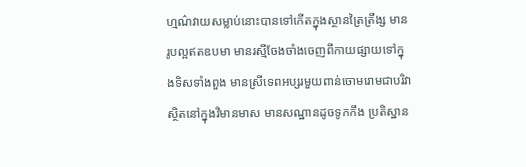ហ្មណ៌វាយសម្លាប់នោះបានទៅកើតក្នុងស្ថានត្រៃត្រឹង្ស មានរូបល្អឥតឧបមា មានរស្មីចែងចាំងចេញពីកាយផ្សាយទៅក្នុងទិសទាំងពួង មានស្រីទេពអប្សរមួយពាន់ចោមរោមជាបរិវា ស្ថិតនៅក្នុងវិមានមាស មានសណ្ឋានដូចទូកកឹង ប្រតិស្ឋាន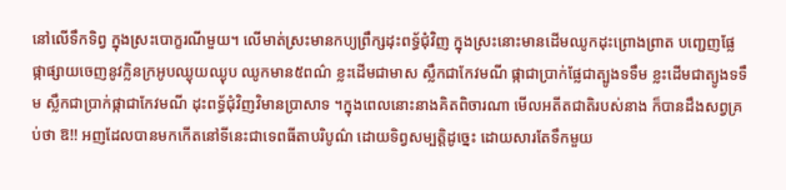នៅលើទឹកទិព្វ ក្នុងស្រះបោក្ខរណីមួយ។ លើមាត់ស្រះមានកប្យព្រឹក្សដុះពទ្ធ័ជុំវិញ ក្នុងស្រះនោះមានដើមឈូកដុះព្រោងព្រាត បញ្ជេញផ្លែផ្កាផ្សាយចេញនូវក្លិនក្រអូបឈ្ងុយឈ្ងុប ឈូកមាន៥ពណ៌ ខ្លះដើមជាមាស ស្លឹកជាកែវមណី ផ្កាជាប្រាក់ផ្លែជាត្បូងទទឹម ខ្លះដើមជាត្យូងទទឹម ស្លឹកជាប្រាក់ផ្កាជាកែវមណី ដុះពទ្ធ័ជុំវិញវិមានប្រាសាទ ។ក្នុងពេលនោះនាងគិតពិចារណា មើលអតីតជាតិរបស់នាង ក៏បានដឹងសព្វគ្រប់ថា ឱ!! អញដែលបានមកកើតនៅទីនេះជាទេពធីតាបរិបូណ៌ ដោយទិព្វសម្បត្តិដូច្នេះ ដោយសារតែទឹកមួយ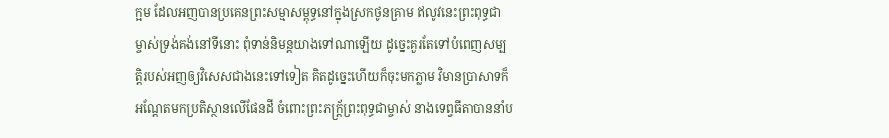ក្អម ដែលអញបានប្រគេនព្រះសម្មាសម្ពុទ្ធនៅក្នុងស្រកថូនគ្រាម ឥលូវនេះព្រះពុទ្ធជាម្ចាស់ទ្រង់គង់នៅទីនោះ ពុំទាន់និមន្តយាងទៅណាឡើយ ដូច្នេះគួរតែទៅបំពេញសម្បត្តិរបស់អញឲ្យវិសេសជាងនេះទៅទៀត គិតដូច្នេះហើយក៏ចុះមកភ្លាម វិមានប្រាសាទក៏អណ្តែតមកប្រតិស្ថានលើផែនដី ចំពោះព្រះភក្ត្រ័ព្រះពុទ្ធជាម្ចាស់ នាងទេព្វធីតាបាននាំប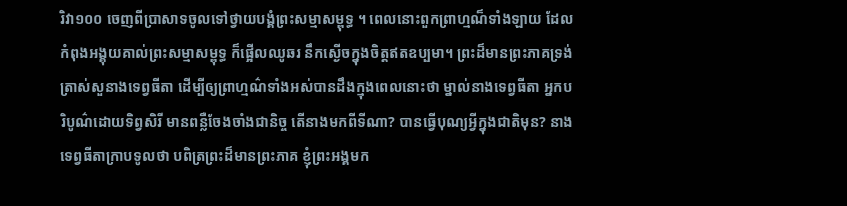រិវា១០០ ចេញពីប្រាសាទចូលទៅថ្វាយបង្គំព្រះសម្មាសម្ពុទ្ធ ។ ពេលនោះពួកព្រាហ្មណ៏ទាំងឡាយ ដែលកំពុងអង្គុយគាល់ព្រះសម្មាសម្ពុទ្ធ ក៏ផ្អើលឈូឆរ នឹកស្ងើចក្នុងចិត្តឥតឧប្បមា។ ព្រះដ៏មានព្រះភាគទ្រង់ត្រាស់សួនាងទេព្វធីតា ដើម្បីឲ្យព្រាហ្មណ៌ទាំងអស់បានដឹងក្មុងពេលនោះថា ម្នាល់នាងទេព្វធីតា អ្នកបរិបូណ៌ដោយទិព្វសិរី មានពន្លឺចែងចាំងជានិច្ច តើនាងមកពីទីណា? បានធ្វើបុណ្យអ្វីក្នុងជាតិមុន? នាងទេព្វធីតាក្រាបទូលថា បពិត្រព្រះដ៏មានព្រះភាគ ខ្ញុំព្រះអង្គមក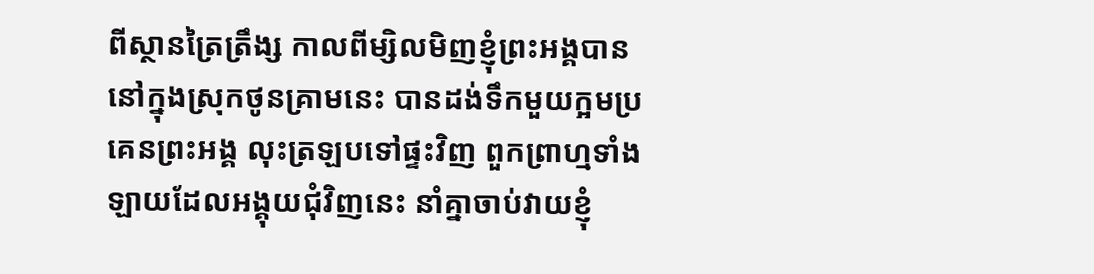ពីស្ថានត្រៃត្រឹង្ស កាលពីម្សិលមិញខ្ញុំព្រះអង្គបាននៅក្នុងស្រុកថូនគ្រាមនេះ បានដង់ទឹកមួយក្អមប្រគេនព្រះអង្គ លុះត្រឡបទៅផ្ទះវិញ ពួកព្រាហ្មទាំងឡាយដែលអង្គុយជុំវិញនេះ នាំគ្នាចាប់វាយខ្ញុំ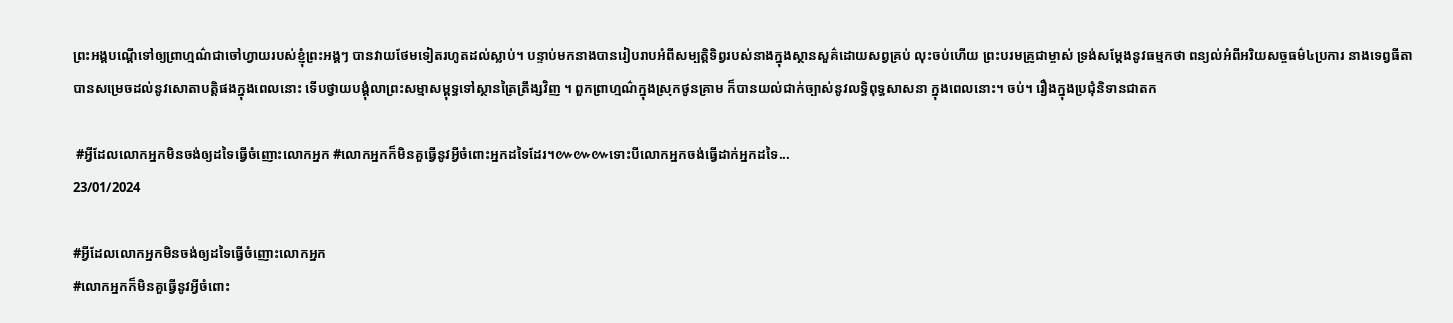ព្រះអង្គបណ្តើទៅឲ្យព្រាហ្មណ៌ជាចៅហ្វាយរបស់ខ្ញុំព្រះអង្គៗ បានវាយថែមទៀតរហូតដល់ស្លាប់។ បន្ទាប់មកនាងបានរៀបរាបអំពីសម្បត្តិទិព្វរបស់នាងក្នុងស្ថានសួគ៌ដោយសព្វគ្រប់ លុះចប់ហើយ ព្រះបរមគ្រូជាម្ចាស់ ទ្រង់សម្តែងនូវធម្មកថា ពន្យល់អំពីអរិយសច្ចធម៌៤ប្រការ នាងទេព្វធីតាបានសម្រេចដល់នូវសោតាបត្តិផងក្នុងពេលនោះ ទើបថ្វាយបង្គុំលាព្រះសម្មាសម្ពុទ្ធទៅស្ថានត្រៃត្រឹង្សវិញ ។ ពួកព្រាហ្មណ៌ក្នុងស្រុកថូនគា្រម ក៏បានយល់ជាក់ច្បាស់នូវលទ្ធិពុទ្ធសាសនា ក្នុងពេលនោះ។ ចប់។ រឿងក្នុងប្រជុំនិទានជាតក

 #អ្វីដែលលោកអ្នកមិនចង់ឲ្យដទៃធ្វើចំញោះលោកអ្នក #លោកអ្នកក៏មិនគួធ្វើនូវអ្វីចំពោះអ្នកដទៃដែរ។៚៚៚ទោះបីលោកអ្នកចង់ធ្វើដាក់អ្នកដទៃ...
23/01/2024

#អ្វីដែលលោកអ្នកមិនចង់ឲ្យដទៃធ្វើចំញោះលោកអ្នក
#លោកអ្នកក៏មិនគួធ្វើនូវអ្វីចំពោះ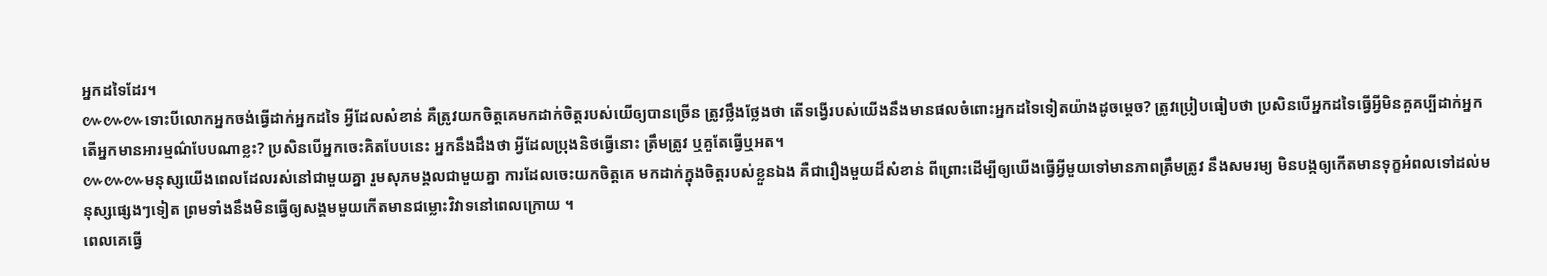អ្នកដទៃដែរ។
៚៚៚ទោះបីលោកអ្នកចង់ធ្វើដាក់អ្នកដទៃ អ្វីដែលសំខាន់ គឺត្រូវយកចិត្តគេមកដាក់ចិត្តរបស់យើឲ្យបានច្រើន ត្រូវថ្លឹងថ្លែងថា តើទង្វើរបស់យើងនឹងមានផលចំពោះអ្នកដទៃទៀតយ៉ាងដូចម្តេច? ត្រូវប្រៀបធៀបថា ប្រសិនបើអ្នកដទៃធ្វើអ្វីមិនគួគប្បីដាក់អ្នក តើអ្នកមានអារម្មណ៌បែបណាខ្លះ? ប្រសិនបើអ្នកចេះគិតបែបនេះ អ្នកនឹងដឹងថា អ្វីដែលប្រុងនិថធ្វើនោះ ត្រឹមត្រូវ ឬគួតែធ្វើឬអត។
៚៚៚មនុស្សយើងពេលដែលរស់នៅជាមួយគ្នា រួមសុភមង្គលជាមួយគ្នា ការដែលចេះយកចិត្តគេ មកដាក់ក្នុងចិត្តរបស់ខ្លួនឯង គឺជារឿងមួយដ៏សំខាន់ ពីព្រោះដើម្បីឲ្យឃើងធ្វើអ្វីមួយទៅមានភាពត្រឹមត្រូវ នឹងសមរម្យ មិនបង្កឲ្យកើតមានទុក្ខអំពលទៅដល់មនុស្សផ្សេងៗទៀត ព្រមទាំងនឹងមិនធ្វើឲ្យសង្គមមួយកើតមានជម្លោះវិវាទនៅពេលក្រោយ ។
ពេលគេធ្វើ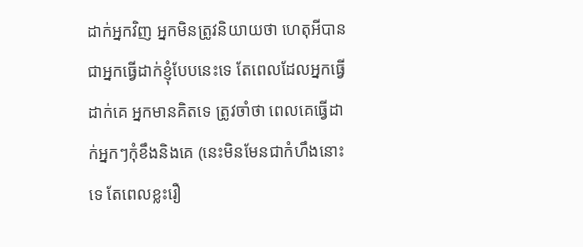ដាក់អ្នកវិញ អ្នកមិនត្រូវនិយាយថា ហេតុអីបានជាអ្នកធ្វើដាក់ខ្ញុំបែបនេះទេ តែពេលដែលអ្នកធ្វើដាក់គេ អ្នកមានគិតទេ ត្រូវចាំថា ពេលគេធ្វើដាក់អ្នកៗកំុខឹងនិងគេ (នេះមិនមែនជាកំហឹងនោះទេ តែពេលខ្លះរឿ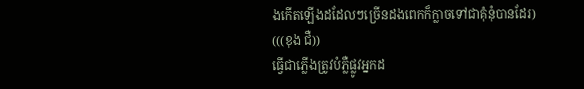ងកើតឡើងដដែលៗច្រើនដងពេកក៏ក្លាចទៅជាគុំនុំបានដែរ)
(((ខុង ជឺ))
ធ្វើជាភ្លើងត្រូវបំភ្លឺផ្លូវអ្នកដ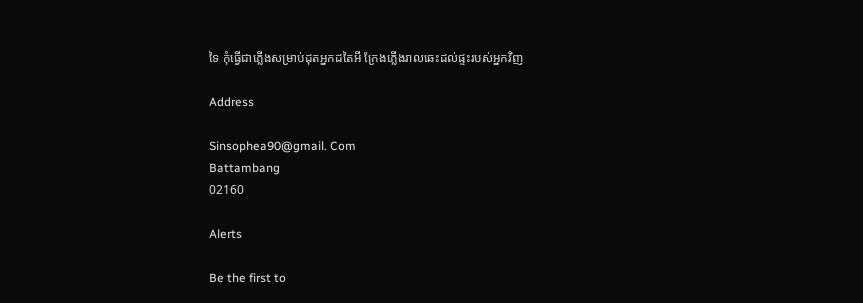ទៃ កុំធ្វើជាភ្លើងសម្រាប់ដុតអ្នកដតៃអី ក្រែងភ្លើងរាលឆេះដល់ផ្ទះរបស់អ្នកវិញ

Address

Sinsophea90@gmail. Com
Battambang
02160

Alerts

Be the first to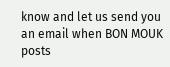know and let us send you an email when BON MOUK posts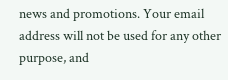news and promotions. Your email address will not be used for any other purpose, and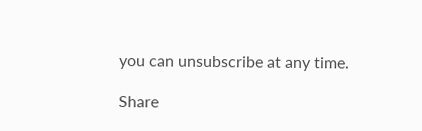you can unsubscribe at any time.

Share